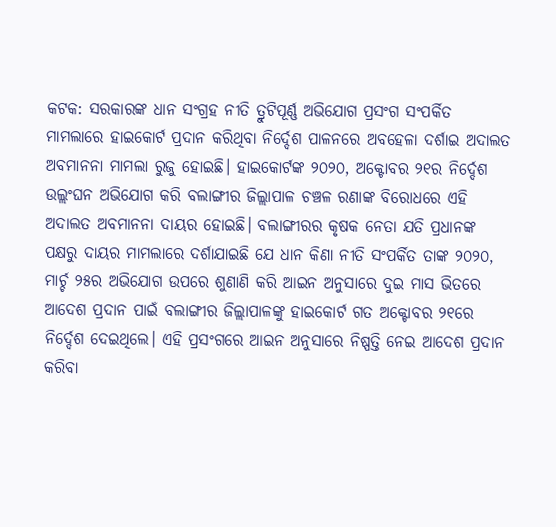କଟକ: ସରକାରଙ୍କ ଧାନ ସଂଗ୍ରହ ନୀତି ତ୍ରୁଟିପୂର୍ଣ୍ଣ ଅଭିଯୋଗ ପ୍ରସଂଗ ସଂପର୍କିତ ମାମଲାରେ ହାଇକୋର୍ଟ ପ୍ରଦାନ କରିଥିବା ନିର୍ଦ୍ଦେଶ ପାଳନରେ ଅବହେଳା ଦର୍ଶାଇ ଅଦାଲତ ଅବମାନନା ମାମଲା ରୁଜୁ ହୋଇଛି। ହାଇକୋର୍ଟଙ୍କ ୨୦୨୦, ଅକ୍ଟୋବର ୨୧ର ନିର୍ଦ୍ଦେଶ ଉଲ୍ଲଂଘନ ଅଭିଯୋଗ କରି ବଲାଙ୍ଗୀର ଜିଲ୍ଲାପାଳ ଚଞ୍ଚଳ ରଣାଙ୍କ ବିରୋଧରେ ଏହି ଅଦାଲତ ଅବମାନନା ଦାୟର ହୋଇଛି। ବଲାଙ୍ଗୀରର କୃଷକ ନେତା ଯତି ପ୍ରଧାନଙ୍କ ପକ୍ଷରୁ ଦାୟର ମାମଲାରେ ଦର୍ଶାଯାଇଛି ଯେ ଧାନ କିଣା ନୀତି ସଂପର୍କିତ ତାଙ୍କ ୨୦୨୦, ମାର୍ଚ୍ଚ ୨୫ର ଅଭିଯୋଗ ଉପରେ ଶୁଣାଣି କରି ଆଇନ ଅନୁସାରେ ଦୁଇ ମାସ ଭିତରେ ଆଦେଶ ପ୍ରଦାନ ପାଇଁ ବଲାଙ୍ଗୀର ଜିଲ୍ଲାପାଳଙ୍କୁ ହାଇକୋର୍ଟ ଗତ ଅକ୍ଟୋବର ୨୧ରେ ନିର୍ଦ୍ଦେଶ ଦେଇଥିଲେ। ଏହି ପ୍ରସଂଗରେ ଆଇନ ଅନୁସାରେ ନିଷ୍ପତ୍ତି ନେଇ ଆଦେଶ ପ୍ରଦାନ କରିବା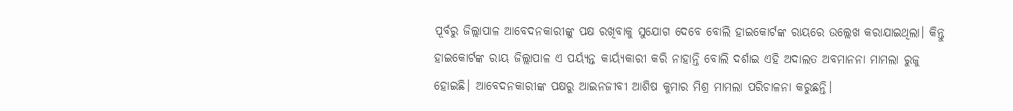ପୂର୍ବରୁ ଜିଲ୍ଲାପାଳ ଆବେଦନକାରୀଙ୍କୁ ପକ୍ଷ ରଖିବାକୁ ସୁଯୋଗ ଦେବେ ବୋଲି ହାଇକୋର୍ଟଙ୍କ ରାୟରେ ଉଲ୍ଲେଖ କରାଯାଇଥିଲା। କିନ୍ତୁ ହାଇକୋର୍ଟଙ୍କ ରାୟ ଜିଲ୍ଲାପାଳ ଏ ପର୍ୟ୍ୟନ୍ତ କାର୍ୟ୍ୟକାରୀ କରି ନାହାନ୍ତି ବୋଲି ଦର୍ଶାଇ ଏହି ଅଦାଲତ ଅବମାନନା ମାମଲା ରୁଜୁ ହୋଇଛି। ଆବେଦନକାରୀଙ୍କ ପକ୍ଷରୁ ଆଇନଜୀବୀ ଆଶିଷ କୁମାର ମିଶ୍ର ମାମଲା ପରିଚାଳନା କରୁଛନ୍ତି।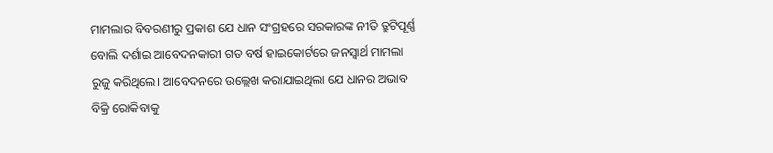ମାମଲାର ବିବରଣୀରୁ ପ୍ରକାଶ ଯେ ଧାନ ସଂଗ୍ରହରେ ସରକାରଙ୍କ ନୀତି ତ୍ରୁଟିପୂର୍ଣ୍ଣ ବୋଲି ଦର୍ଶାଇ ଆବେଦନକାରୀ ଗତ ବର୍ଷ ହାଇକୋର୍ଟରେ ଜନସ୍ବାର୍ଥ ମାମଲା ରୁଜୁ କରିଥିଲେ। ଆବେଦନରେ ଉଲ୍ଲେଖ କରାଯାଇଥିଲା ଯେ ଧାନର ଅଭାବ ବିକ୍ରି ରୋକିବାକୁ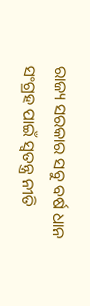ରାଜ୍ୟ ସରକାର ସବୁ ବର୍ଷ ଧାନ ସଂଗ୍ରହ ପାଇଁ ସ୍ବତନ୍ତ୍ର ନୀତି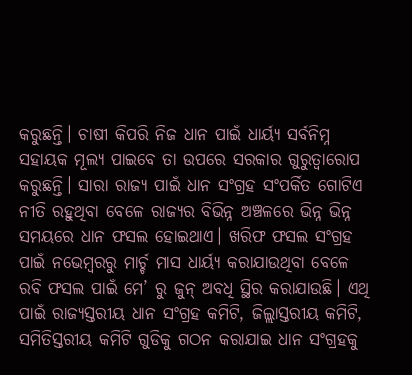କରୁଛନ୍ତି। ଚାଷୀ କିପରି ନିଜ ଧାନ ପାଇଁ ଧାର୍ୟ୍ୟ ସର୍ବନିମ୍ନ ସହାୟକ ମୂଲ୍ୟ ପାଇବେ ତା ଉପରେ ସରକାର ଗୁରୁତ୍ବାରୋପ କରୁଛନ୍ତି। ସାରା ରାଜ୍ୟ ପାଇଁ ଧାନ ସଂଗ୍ରହ ସଂପର୍କିତ ଗୋଟିଏ ନୀତି ରହୁଥିବା ବେଳେ ରାଜ୍ୟର ବିଭିନ୍ନ ଅଞ୍ଚଳରେ ଭିନ୍ନ ଭିନ୍ନ ସମୟରେ ଧାନ ଫସଲ ହୋଇଥାଏ। ଖରିଫ ଫସଲ ସଂଗ୍ରହ ପାଇଁ ନଭେମ୍ବରରୁ ମାର୍ଚ୍ଚ ମାସ ଧାର୍ୟ୍ୟ କରାଯାଉଥିବା ବେଳେ ରବି ଫସଲ ପାଇଁ ମେ’ ରୁ ଜୁନ୍ ଅବଧି ସ୍ଥିର କରାଯାଉଛି। ଏଥି ପାଇଁ ରାଜ୍ୟସ୍ତରୀୟ ଧାନ ସଂଗ୍ରହ କମିଟି, ଜିଲ୍ଲାସ୍ତରୀୟ କମିଟି, ସମିତିସ୍ତରୀୟ କମିଟି ଗୁଡିକୁ ଗଠନ କରାଯାଇ ଧାନ ସଂଗ୍ରହକୁ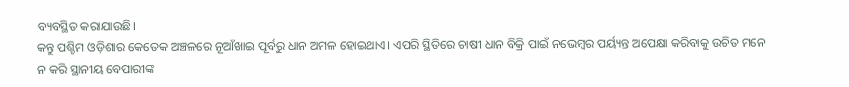ବ୍ୟବସ୍ଥିତ କରାଯାଉଛି।
କନ୍ତୁ ପଶ୍ଚିମ ଓଡ଼ିଶାର କେତେକ ଅଞ୍ଚଳରେ ନୂଆଁଖାଇ ପୂର୍ବରୁ ଧାନ ଅମଳ ହୋଇଥାଏ। ଏପରି ସ୍ଥିତିରେ ଚାଷୀ ଧାନ ବିକ୍ରି ପାଇଁ ନଭେମ୍ବର ପର୍ୟ୍ୟନ୍ତ ଅପେକ୍ଷା କରିବାକୁ ଉଚିତ ମନେ ନ କରି ସ୍ଥାନୀୟ ବେପାରୀଙ୍କ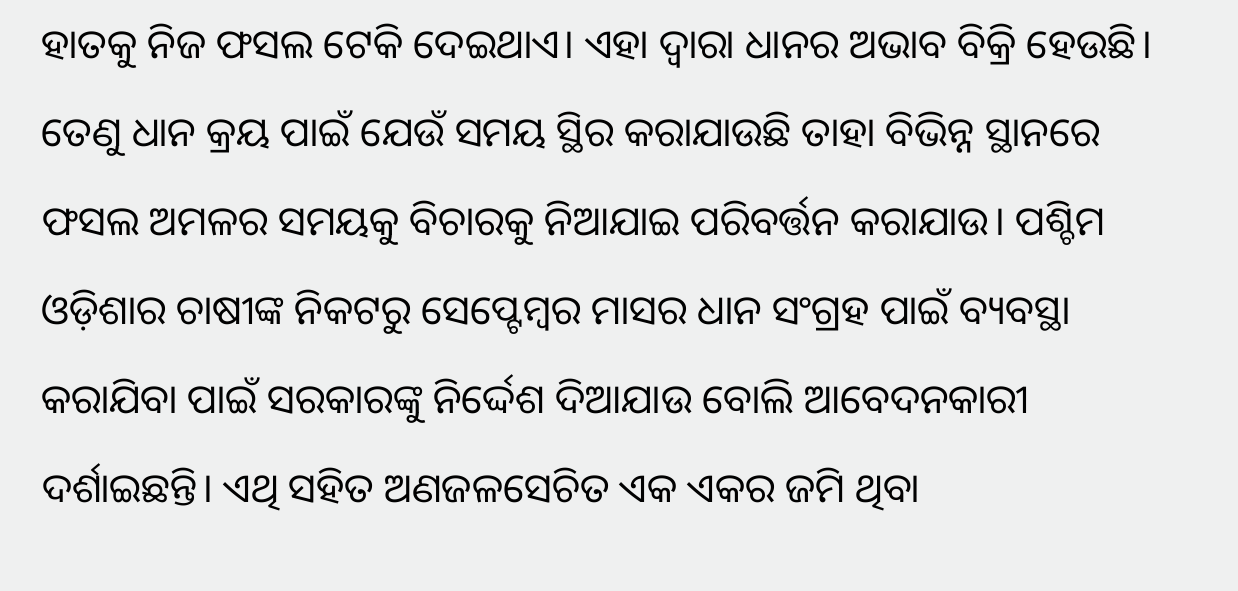ହାତକୁ ନିଜ ଫସଲ ଟେକି ଦେଇଥାଏ। ଏହା ଦ୍ବାରା ଧାନର ଅଭାବ ବିକ୍ରି ହେଉଛି। ତେଣୁ ଧାନ କ୍ରୟ ପାଇଁ ଯେଉଁ ସମୟ ସ୍ଥିର କରାଯାଉଛି ତାହା ବିଭିନ୍ନ ସ୍ଥାନରେ ଫସଲ ଅମଳର ସମୟକୁ ବିଚାରକୁ ନିଆଯାଇ ପରିବର୍ତ୍ତନ କରାଯାଉ। ପଶ୍ଚିମ ଓଡ଼ିଶାର ଚାଷୀଙ୍କ ନିକଟରୁ ସେପ୍ଟେମ୍ବର ମାସର ଧାନ ସଂଗ୍ରହ ପାଇଁ ବ୍ୟବସ୍ଥା କରାଯିବା ପାଇଁ ସରକାରଙ୍କୁ ନିର୍ଦ୍ଦେଶ ଦିଆଯାଉ ବୋଲି ଆବେଦନକାରୀ ଦର୍ଶାଇଛନ୍ତି। ଏଥି ସହିତ ଅଣଜଳସେଚିତ ଏକ ଏକର ଜମି ଥିବା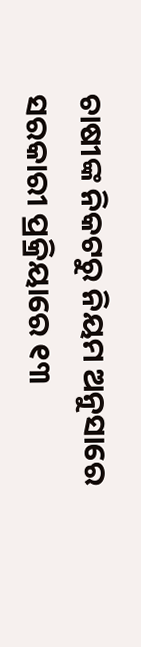ଚାଷୀଙ୍କ ନିକଟରୁ ନିୟମ ଅନୁସାରେ ସରକାରୀ ପ୍ରକ୍ରିୟାରେ ୧୩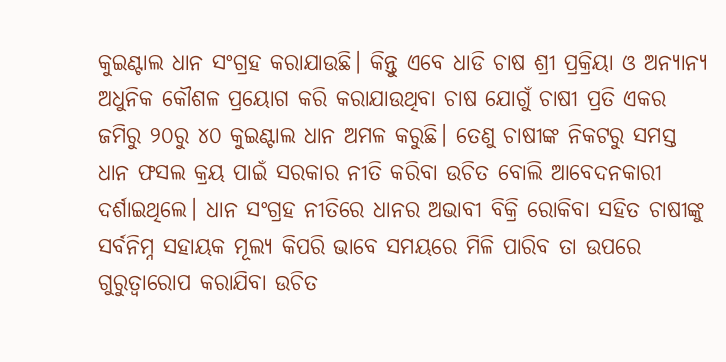କୁଇଣ୍ଟାଲ ଧାନ ସଂଗ୍ରହ କରାଯାଉଛି। କିନ୍ତୁ ଏବେ ଧାଡି ଚାଷ ଶ୍ରୀ ପ୍ରକ୍ରିୟା ଓ ଅନ୍ୟାନ୍ୟ ଅଧୁନିକ କୌଶଳ ପ୍ରୟୋଗ କରି କରାଯାଉଥିବା ଚାଷ ଯୋଗୁଁ ଚାଷୀ ପ୍ରତି ଏକର ଜମିରୁ ୨୦ରୁ ୪୦ କୁଇଣ୍ଟାଲ ଧାନ ଅମଳ କରୁଛି। ତେଣୁ ଚାଷୀଙ୍କ ନିକଟରୁ ସମସ୍ତ ଧାନ ଫସଲ କ୍ରୟ ପାଇଁ ସରକାର ନୀତି କରିବା ଉଚିତ ବୋଲି ଆବେଦନକାରୀ ଦର୍ଶାଇଥିଲେ। ଧାନ ସଂଗ୍ରହ ନୀତିରେ ଧାନର ଅଭାବୀ ବିକ୍ରି ରୋକିବା ସହିତ ଚାଷୀଙ୍କୁ ସର୍ବନିମ୍ନ ସହାୟକ ମୂଲ୍ୟ କିପରି ଭାବେ ସମୟରେ ମିଳି ପାରିବ ତା ଉପରେ ଗୁରୁତ୍ବାରୋପ କରାଯିବା ଉଚିତ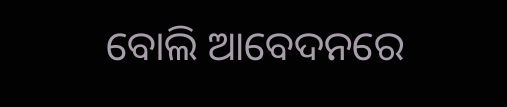ବୋଲି ଆବେଦନରେ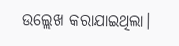ଉଲ୍ଲେଖ କରାଯାଇଥିଲା।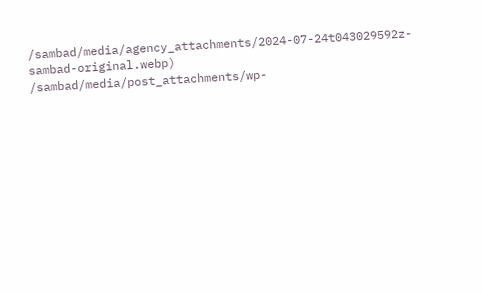/sambad/media/agency_attachments/2024-07-24t043029592z-sambad-original.webp)
/sambad/media/post_attachments/wp-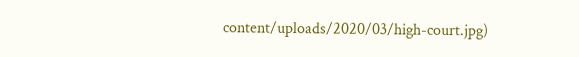content/uploads/2020/03/high-court.jpg)